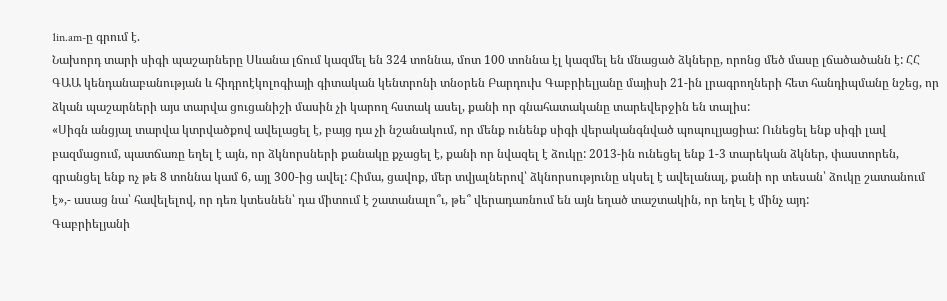1in.am-ը գրում է.
Նախորդ տարի սիգի պաշարները Սևանա լճում կազմել են 324 տոննա, մոտ 100 տոննա էլ կազմել են մնացած ձկները, որոնց մեծ մասը լճածածանն է: ՀՀ ԳԱԱ կենդանաբանության և հիդրոէկոլոգիայի գիտական կենտրոնի տնօրեն Բարդուխ Գաբրիելյանը մայիսի 21-ին լրագրողների հետ հանդիպմանը նշեց, որ ձկան պաշարների այս տարվա ցուցանիշի մասին չի կարող հստակ ասել, քանի որ գնահատականը տարեվերջին են տալիս:
«Սիգն անցյալ տարվա կտրվածքով ավելացել է, բայց դա չի նշանակում, որ մենք ունենք սիգի վերականգնված պոպուլյացիա: Ունեցել ենք սիգի լավ բազմացում, պատճառը եղել է այն, որ ձկնորսների քանակը քչացել է, քանի որ նվազել է ձուկը: 2013-ին ունեցել ենք 1-3 տարեկան ձկներ, փաստորեն, գրանցել ենք ոչ թե 8 տոննա կամ 6, այլ 300-ից ավել: Հիմա, ցավոք, մեր տվյալներով՝ ձկնորսությունը սկսել է ավելանալ, քանի որ տեսան՝ ձուկը շատանում է»,- ասաց նա՝ հավելելով, որ դեռ կտեսնեն՝ դա միտում է շատանալո՞ւ, թե՞ վերադառնում են այն եղած տաշտակին, որ եղել է մինչ այդ:
Գաբրիելյանի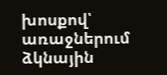խոսքով՝ առաջներում ձկնային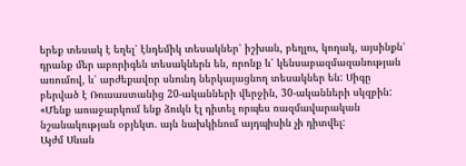երեք տեսակ է եղել՝ էնդեմիկ տեսակներ՝ իշխան, բեղլու, կողակ, այսինքն՝ դրանք մեր աբորիգեն տեսակներն են, որոնք և՛ կենսաբազմազանության առումով, և՛ արժեքավոր սնունդ ներկայացնող տեսակներ են: Սիգը բերված է Ռուսաստանից 20-ականների վերջին, 30-ականների սկզբին: «Մենք առաջարկում ենք ձուկն էլ դիտել որպես ռազմավարական նշանակության օբյեկտ. այն նախկինում այդպիսին չի դիտվել:
Այժմ Սևան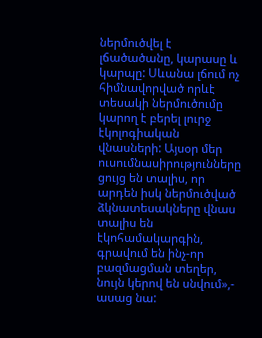ներմուծվել է լճածածանը, կարասը և կարպը: Սևանա լճում ոչ հիմնավորված որևէ տեսակի ներմուծումը կարող է բերել լուրջ էկոլոգիական վնասների: Այսօր մեր ուսումնասիրությունները ցույց են տալիս, որ արդեն իսկ ներմուծված ձկնատեսակները վնաս տալիս են էկոհամակարգին, գրավում են ինչ-որ բազմացման տեղեր, նույն կերով են սնվում»,- ասաց նա: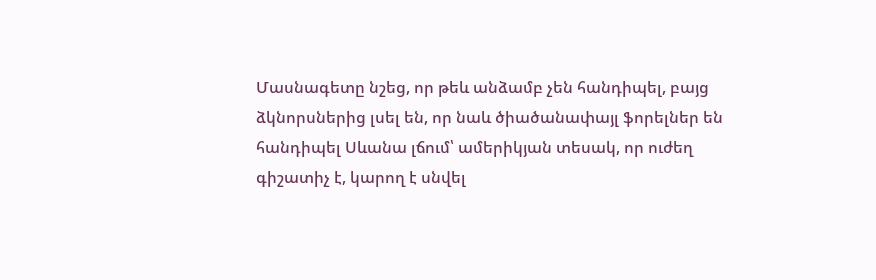Մասնագետը նշեց, որ թեև անձամբ չեն հանդիպել, բայց ձկնորսներից լսել են, որ նաև ծիածանափայլ ֆորելներ են հանդիպել Սևանա լճում՝ ամերիկյան տեսակ, որ ուժեղ գիշատիչ է, կարող է սնվել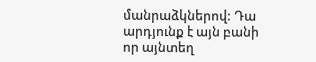մանրաձկներով: Դա արդյունք է այն բանի որ այնտեղ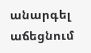անարգել աճեցնում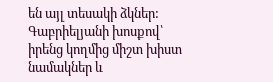են այլ տեսակի ձկներ: Գաբրիելյանի խոսքով՝ իրենց կողմից միշտ խիստ նամակներ և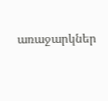առաջարկներ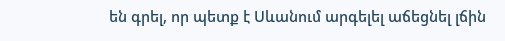են գրել, որ պետք է Սևանում արգելել աճեցնել լճին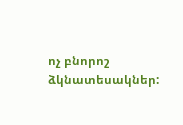ոչ բնորոշ ձկնատեսակներ: